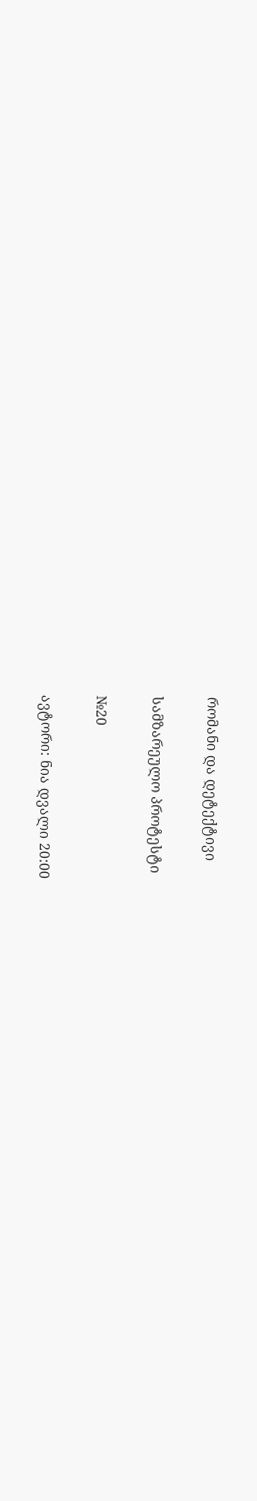რომანი და დეტექტივი

სამზარეულო პროტესტი

№20

ავტორი: ნია დვალი 20:00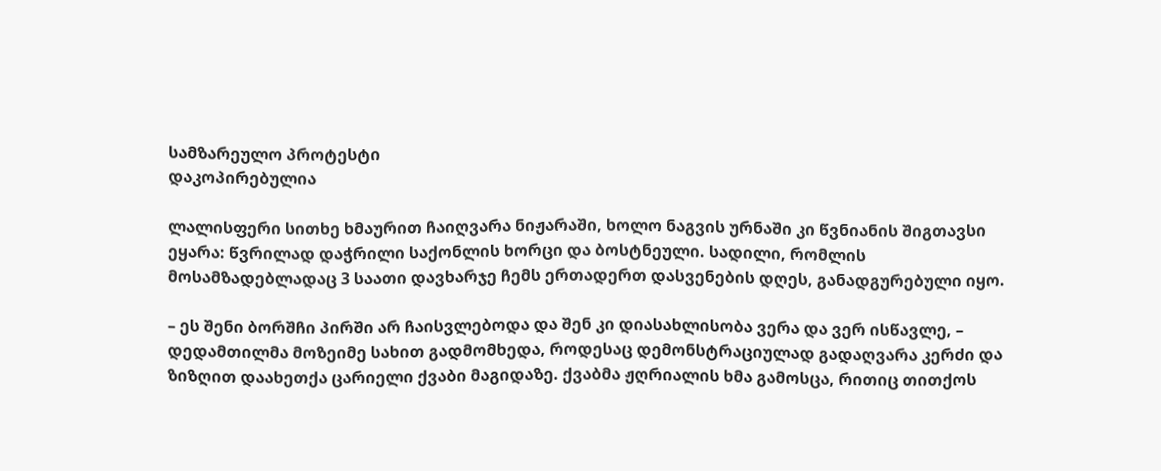სამზარეულო პროტესტი
დაკოპირებულია

ლალისფერი სითხე ხმაურით ჩაიღვარა ნიჟარაში, ხოლო ნაგვის ურნაში კი წვნიანის შიგთავსი ეყარა: წვრილად დაჭრილი საქონლის ხორცი და ბოსტნეული. სადილი, რომლის მოსამზადებლადაც 3 საათი დავხარჯე ჩემს ერთადერთ დასვენების დღეს, განადგურებული იყო.

– ეს შენი ბორშჩი პირში არ ჩაისვლებოდა და შენ კი დიასახლისობა ვერა და ვერ ისწავლე, – დედამთილმა მოზეიმე სახით გადმომხედა, როდესაც დემონსტრაციულად გადაღვარა კერძი და ზიზღით დაახეთქა ცარიელი ქვაბი მაგიდაზე. ქვაბმა ჟღრიალის ხმა გამოსცა, რითიც თითქოს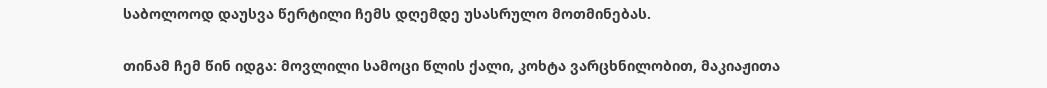საბოლოოდ დაუსვა წერტილი ჩემს დღემდე უსასრულო მოთმინებას.

თინამ ჩემ წინ იდგა: მოვლილი სამოცი წლის ქალი, კოხტა ვარცხნილობით, მაკიაჟითა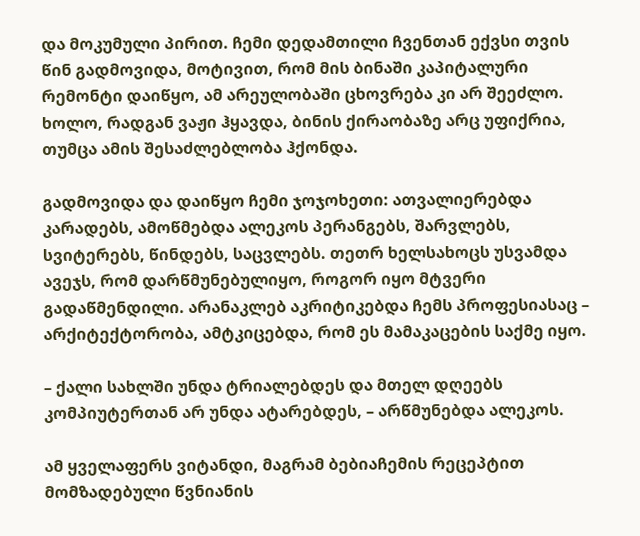და მოკუმული პირით. ჩემი დედამთილი ჩვენთან ექვსი თვის წინ გადმოვიდა, მოტივით, რომ მის ბინაში კაპიტალური რემონტი დაიწყო, ამ არეულობაში ცხოვრება კი არ შეეძლო. ხოლო, რადგან ვაჟი ჰყავდა, ბინის ქირაობაზე არც უფიქრია, თუმცა ამის შესაძლებლობა ჰქონდა.

გადმოვიდა და დაიწყო ჩემი ჯოჯოხეთი: ათვალიერებდა კარადებს, ამოწმებდა ალეკოს პერანგებს, შარვლებს, სვიტერებს, წინდებს, საცვლებს. თეთრ ხელსახოცს უსვამდა ავეჯს, რომ დარწმუნებულიყო, როგორ იყო მტვერი გადაწმენდილი. არანაკლებ აკრიტიკებდა ჩემს პროფესიასაც – არქიტექტორობა, ამტკიცებდა, რომ ეს მამაკაცების საქმე იყო.

– ქალი სახლში უნდა ტრიალებდეს და მთელ დღეებს კომპიუტერთან არ უნდა ატარებდეს, – არწმუნებდა ალეკოს.

ამ ყველაფერს ვიტანდი, მაგრამ ბებიაჩემის რეცეპტით მომზადებული წვნიანის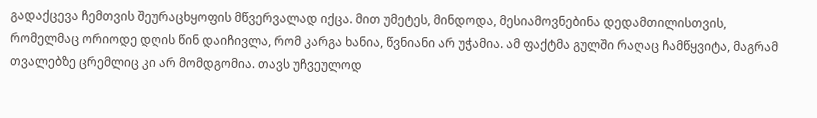გადაქცევა ჩემთვის შეურაცხყოფის მწვერვალად იქცა. მით უმეტეს, მინდოდა, მესიამოვნებინა დედამთილისთვის, რომელმაც ორიოდე დღის წინ დაიჩივლა, რომ კარგა ხანია, წვნიანი არ უჭამია. ამ ფაქტმა გულში რაღაც ჩამწყვიტა, მაგრამ თვალებზე ცრემლიც კი არ მომდგომია. თავს უჩვეულოდ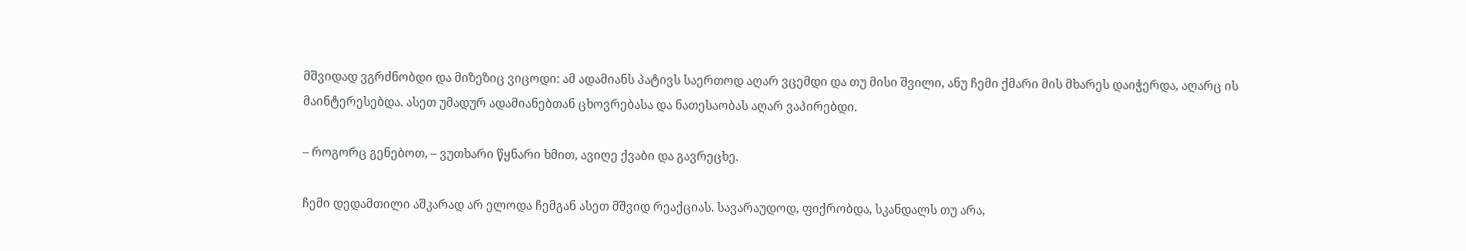მშვიდად ვგრძნობდი და მიზეზიც ვიცოდი: ამ ადამიანს პატივს საერთოდ აღარ ვცემდი და თუ მისი შვილი, ანუ ჩემი ქმარი მის მხარეს დაიჭერდა, აღარც ის მაინტერესებდა. ასეთ უმადურ ადამიანებთან ცხოვრებასა და ნათესაობას აღარ ვაპირებდი.

– როგორც გენებოთ, – ვუთხარი წყნარი ხმით, ავიღე ქვაბი და გავრეცხე.

ჩემი დედამთილი აშკარად არ ელოდა ჩემგან ასეთ მშვიდ რეაქციას. სავარაუდოდ, ფიქრობდა, სკანდალს თუ არა,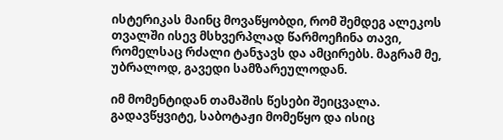ისტერიკას მაინც მოვაწყობდი, რომ შემდეგ ალეკოს თვალში ისევ მსხვერპლად წარმოეჩინა თავი, რომელსაც რძალი ტანჯავს და ამცირებს. მაგრამ მე, უბრალოდ, გავედი სამზარეულოდან.

იმ მომენტიდან თამაშის წესები შეიცვალა. გადავწყვიტე, საბოტაჟი მომეწყო და ისიც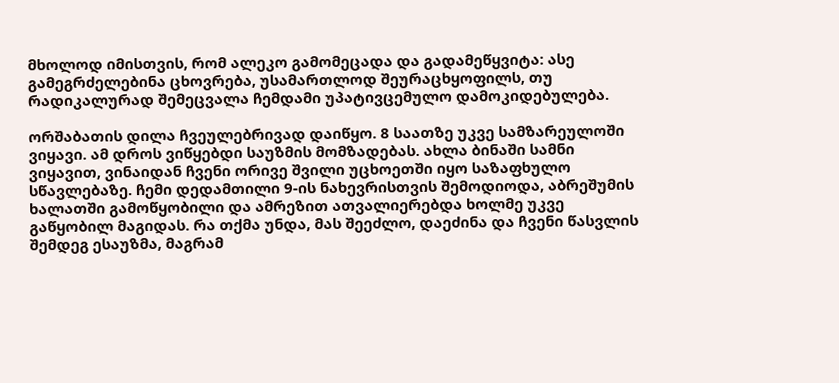მხოლოდ იმისთვის, რომ ალეკო გამომეცადა და გადამეწყვიტა: ასე გამეგრძელებინა ცხოვრება, უსამართლოდ შეურაცხყოფილს, თუ რადიკალურად შემეცვალა ჩემდამი უპატივცემულო დამოკიდებულება.

ორშაბათის დილა ჩვეულებრივად დაიწყო. 8 საათზე უკვე სამზარეულოში ვიყავი. ამ დროს ვიწყებდი საუზმის მომზადებას. ახლა ბინაში სამნი ვიყავით, ვინაიდან ჩვენი ორივე შვილი უცხოეთში იყო საზაფხულო სწავლებაზე. ჩემი დედამთილი 9-ის ნახევრისთვის შემოდიოდა, აბრეშუმის ხალათში გამოწყობილი და ამრეზით ათვალიერებდა ხოლმე უკვე გაწყობილ მაგიდას. რა თქმა უნდა, მას შეეძლო, დაეძინა და ჩვენი წასვლის შემდეგ ესაუზმა, მაგრამ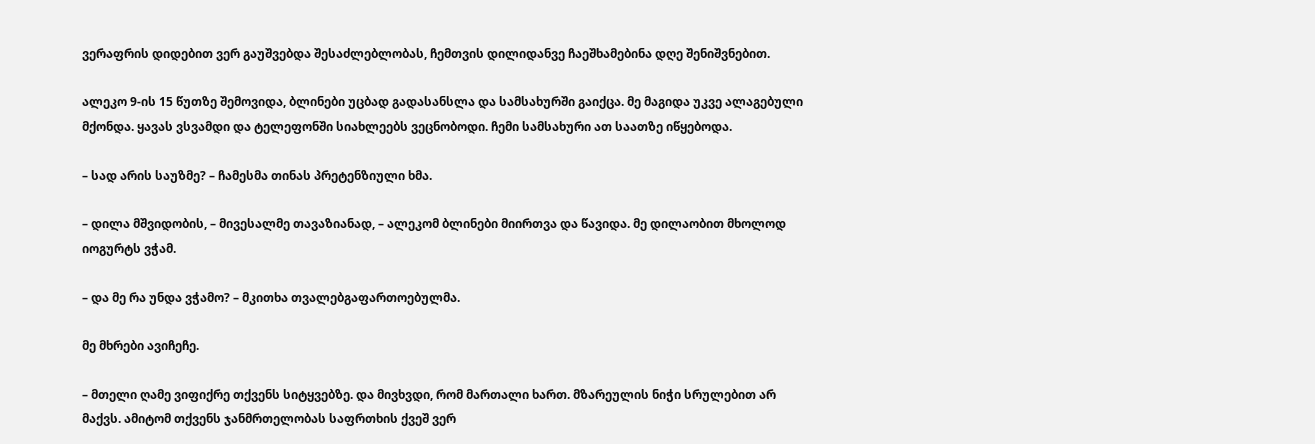ვერაფრის დიდებით ვერ გაუშვებდა შესაძლებლობას, ჩემთვის დილიდანვე ჩაეშხამებინა დღე შენიშვნებით.

ალეკო 9-ის 15 წუთზე შემოვიდა, ბლინები უცბად გადასანსლა და სამსახურში გაიქცა. მე მაგიდა უკვე ალაგებული მქონდა. ყავას ვსვამდი და ტელეფონში სიახლეებს ვეცნობოდი. ჩემი სამსახური ათ საათზე იწყებოდა.

– სად არის საუზმე? – ჩამესმა თინას პრეტენზიული ხმა.

– დილა მშვიდობის, – მივესალმე თავაზიანად, – ალეკომ ბლინები მიირთვა და წავიდა. მე დილაობით მხოლოდ იოგურტს ვჭამ.

– და მე რა უნდა ვჭამო? – მკითხა თვალებგაფართოებულმა.

მე მხრები ავიჩეჩე.

– მთელი ღამე ვიფიქრე თქვენს სიტყვებზე. და მივხვდი, რომ მართალი ხართ. მზარეულის ნიჭი სრულებით არ მაქვს. ამიტომ თქვენს ჯანმრთელობას საფრთხის ქვეშ ვერ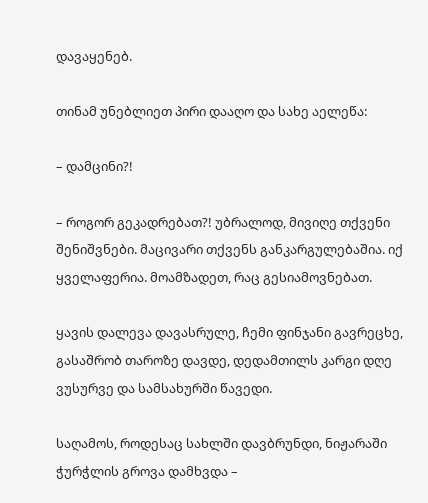დავაყენებ.

თინამ უნებლიეთ პირი დააღო და სახე აელეწა:

– დამცინი?!

– როგორ გეკადრებათ?! უბრალოდ, მივიღე თქვენი შენიშვნები. მაცივარი თქვენს განკარგულებაშია. იქ ყველაფერია. მოამზადეთ, რაც გესიამოვნებათ.

ყავის დალევა დავასრულე, ჩემი ფინჯანი გავრეცხე, გასაშრობ თაროზე დავდე, დედამთილს კარგი დღე ვუსურვე და სამსახურში წავედი.

საღამოს, როდესაც სახლში დავბრუნდი, ნიჟარაში ჭურჭლის გროვა დამხვდა –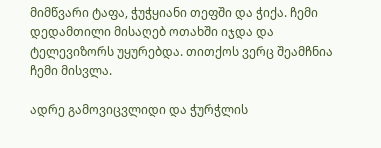მიმწვარი ტაფა, ჭუჭყიანი თეფში და ჭიქა. ჩემი დედამთილი მისაღებ ოთახში იჯდა და ტელევიზორს უყურებდა. თითქოს ვერც შეამჩნია ჩემი მისვლა.

ადრე გამოვიცვლიდი და ჭურჭლის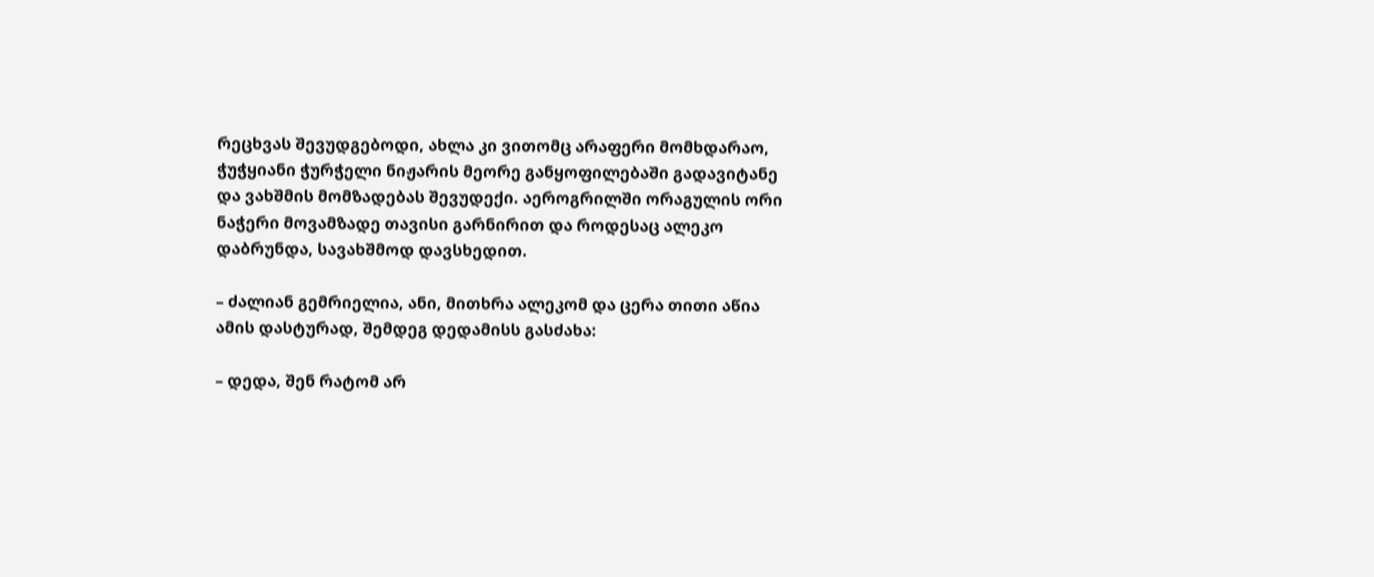რეცხვას შევუდგებოდი, ახლა კი ვითომც არაფერი მომხდარაო, ჭუჭყიანი ჭურჭელი ნიჟარის მეორე განყოფილებაში გადავიტანე და ვახშმის მომზადებას შევუდექი. აეროგრილში ორაგულის ორი ნაჭერი მოვამზადე თავისი გარნირით და როდესაც ალეკო დაბრუნდა, სავახშმოდ დავსხედით.

– ძალიან გემრიელია, ანი, მითხრა ალეკომ და ცერა თითი აწია ამის დასტურად, შემდეგ დედამისს გასძახა:

– დედა, შენ რატომ არ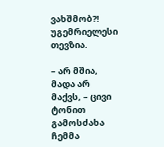ვახშმობ?! უგემრიელესი თევზია.

– არ მშია, მადა არ მაქვს, – ცივი ტონით გამოსძახა ჩემმა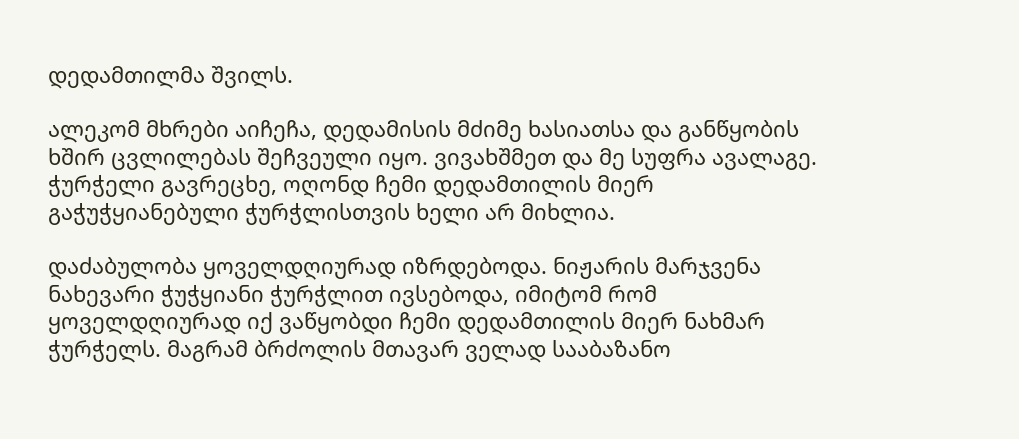დედამთილმა შვილს.

ალეკომ მხრები აიჩეჩა, დედამისის მძიმე ხასიათსა და განწყობის ხშირ ცვლილებას შეჩვეული იყო. ვივახშმეთ და მე სუფრა ავალაგე. ჭურჭელი გავრეცხე, ოღონდ ჩემი დედამთილის მიერ გაჭუჭყიანებული ჭურჭლისთვის ხელი არ მიხლია.

დაძაბულობა ყოველდღიურად იზრდებოდა. ნიჟარის მარჯვენა ნახევარი ჭუჭყიანი ჭურჭლით ივსებოდა, იმიტომ რომ ყოველდღიურად იქ ვაწყობდი ჩემი დედამთილის მიერ ნახმარ ჭურჭელს. მაგრამ ბრძოლის მთავარ ველად სააბაზანო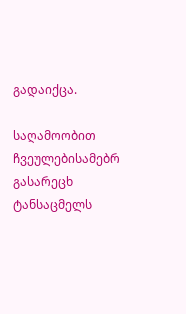გადაიქცა.

საღამოობით ჩვეულებისამებრ გასარეცხ ტანსაცმელს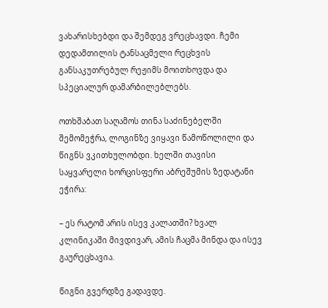ვახარისხებდი და შემდეგ ვრეცხავდი. ჩემი დედამთილის ტანსაცმელი რეცხვის განსაკუთრებულ რეჟიმს მოითხოვდა და სპეციალურ დამარბილებლებს.

ოთხშაბათ საღამოს თინა საძინებელში შემომეჭრა, ლოგინზე ვიყავი წამოწოლილი და წიგნს ვკითხულობდი. ხელში თავისი საყვარელი ხორცისფერი აბრეშუმის ზედატანი ეჭირა:

– ეს რატომ არის ისევ კალათში? ხვალ კლინიკაში მივდივარ, ამის ჩაცმა მინდა და ისევ გაურეცხავია.

წიგნი გვერდზე გადავდე.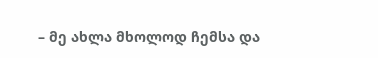– მე ახლა მხოლოდ ჩემსა და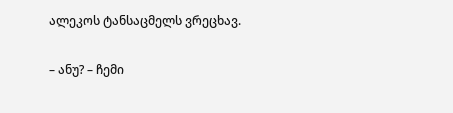ალეკოს ტანსაცმელს ვრეცხავ.

– ანუ? – ჩემი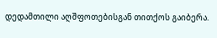დედამთილი აღშფოთებისგან თითქოს გაიბერა.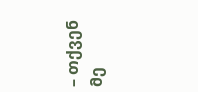– თქვენ მე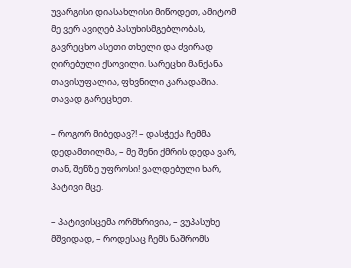უვარგისი დიასახლისი მიწოდეთ, ამიტომ მე ვერ ავიღებ პასუხისმგებლობას, გავრეცხო ასეთი თხელი და ძვირად ღირებული ქსოვილი. სარეცხი მანქანა თავისუფალია, ფხვნილი კარადაშია. თავად გარეცხეთ.

– როგორ მიბედავ?! – დასჭექა ჩემმა დედამთილმა, – მე შენი ქმრის დედა ვარ, თან, შენზე უფროსი! ვალდებული ხარ, პატივი მცე.

– პატივისცემა ორმხრივია, – ვუპასუხე მშვიდად, – როდესაც ჩემს ნაშრომს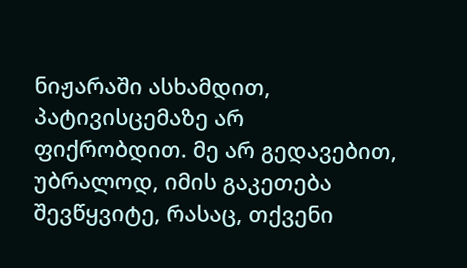ნიჟარაში ასხამდით, პატივისცემაზე არ ფიქრობდით. მე არ გედავებით, უბრალოდ, იმის გაკეთება შევწყვიტე, რასაც, თქვენი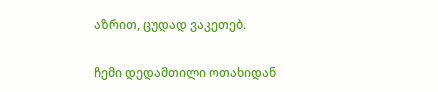აზრით, ცუდად ვაკეთებ.

ჩემი დედამთილი ოთახიდან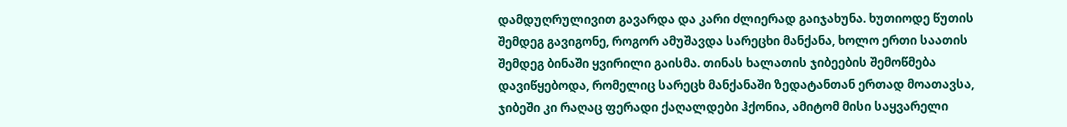დამდუღრულივით გავარდა და კარი ძლიერად გაიჯახუნა. ხუთიოდე წუთის შემდეგ გავიგონე, როგორ ამუშავდა სარეცხი მანქანა, ხოლო ერთი საათის შემდეგ ბინაში ყვირილი გაისმა. თინას ხალათის ჯიბეების შემოწმება დავიწყებოდა, რომელიც სარეცხ მანქანაში ზედატანთან ერთად მოათავსა, ჯიბეში კი რაღაც ფერადი ქაღალდები ჰქონია, ამიტომ მისი საყვარელი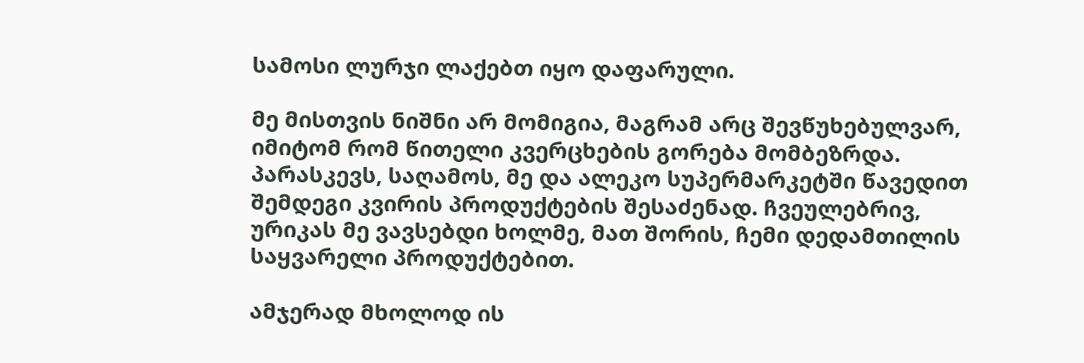სამოსი ლურჯი ლაქებთ იყო დაფარული.

მე მისთვის ნიშნი არ მომიგია, მაგრამ არც შევწუხებულვარ, იმიტომ რომ წითელი კვერცხების გორება მომბეზრდა. პარასკევს, საღამოს, მე და ალეკო სუპერმარკეტში წავედით შემდეგი კვირის პროდუქტების შესაძენად. ჩვეულებრივ, ურიკას მე ვავსებდი ხოლმე, მათ შორის, ჩემი დედამთილის საყვარელი პროდუქტებით.

ამჯერად მხოლოდ ის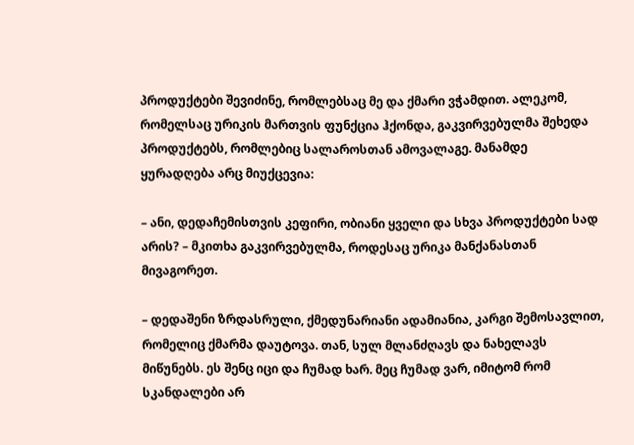პროდუქტები შევიძინე, რომლებსაც მე და ქმარი ვჭამდით. ალეკომ, რომელსაც ურიკის მართვის ფუნქცია ჰქონდა, გაკვირვებულმა შეხედა პროდუქტებს, რომლებიც სალაროსთან ამოვალაგე. მანამდე ყურადღება არც მიუქცევია:

– ანი, დედაჩემისთვის კეფირი, ობიანი ყველი და სხვა პროდუქტები სად არის? – მკითხა გაკვირვებულმა, როდესაც ურიკა მანქანასთან მივაგორეთ.

– დედაშენი ზრდასრული, ქმედუნარიანი ადამიანია, კარგი შემოსავლით, რომელიც ქმარმა დაუტოვა. თან, სულ მლანძღავს და ნახელავს მიწუნებს. ეს შენც იცი და ჩუმად ხარ. მეც ჩუმად ვარ, იმიტომ რომ სკანდალები არ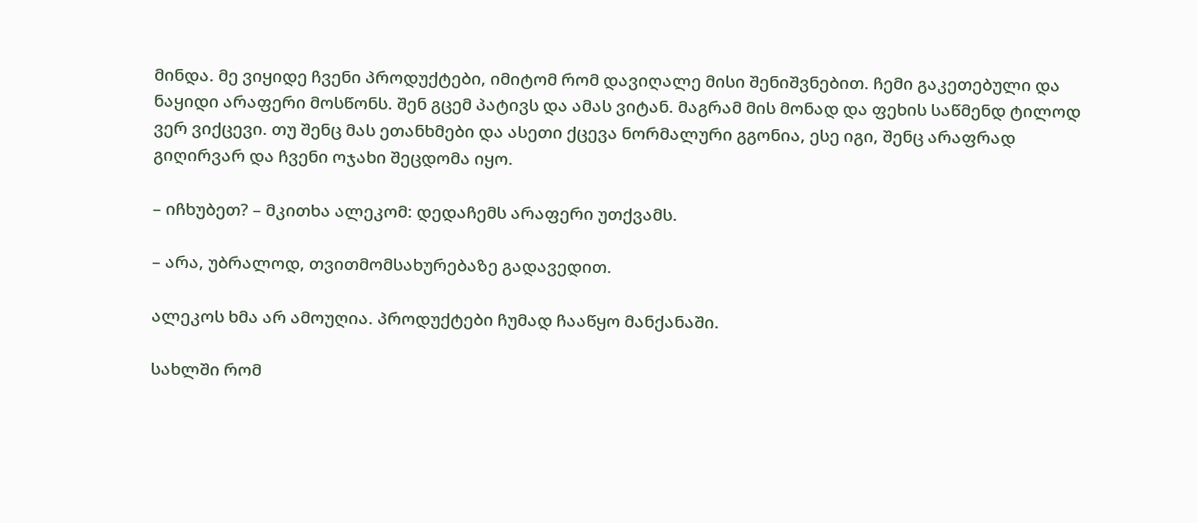მინდა. მე ვიყიდე ჩვენი პროდუქტები, იმიტომ რომ დავიღალე მისი შენიშვნებით. ჩემი გაკეთებული და ნაყიდი არაფერი მოსწონს. შენ გცემ პატივს და ამას ვიტან. მაგრამ მის მონად და ფეხის საწმენდ ტილოდ ვერ ვიქცევი. თუ შენც მას ეთანხმები და ასეთი ქცევა ნორმალური გგონია, ესე იგი, შენც არაფრად გიღირვარ და ჩვენი ოჯახი შეცდომა იყო.

– იჩხუბეთ? – მკითხა ალეკომ: დედაჩემს არაფერი უთქვამს.

– არა, უბრალოდ, თვითმომსახურებაზე გადავედით.

ალეკოს ხმა არ ამოუღია. პროდუქტები ჩუმად ჩააწყო მანქანაში.

სახლში რომ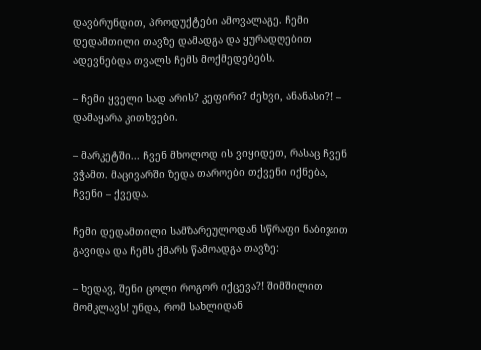დავბრუნდით, პროდუქტები ამოვალაგე. ჩემი დედამთილი თავზე დამადგა და ყურადღებით ადევნებდა თვალს ჩემს მოქმედებებს.

– ჩემი ყველი სად არის? კეფირი? ძეხვი, ანანასი?! – დამაყარა კითხვები.

– მარკეტში... ჩვენ მხოლოდ ის ვიყიდეთ, რასაც ჩვენ ვჭამთ. მაცივარში ზედა თაროები თქვენი იქნება, ჩვენი – ქვედა.

ჩემი დედამთილი სამზარეულოდან სწრაფი ნაბიჯით გავიდა და ჩემს ქმარს წამოადგა თავზე:

– ხედავ, შენი ცოლი როგორ იქცევა?! შიმშილით მომკლავს! უნდა, რომ სახლიდან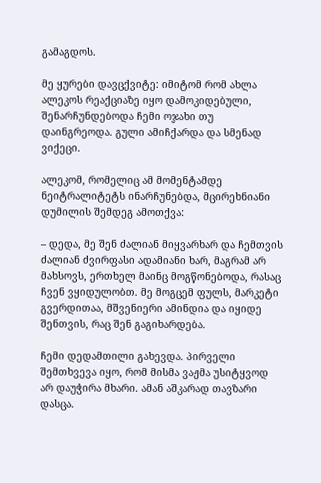გამაგდოს.

მე ყურები დავცქვიტე: იმიტომ რომ ახლა ალეკოს რეაქციაზე იყო დამოკიდებული, შენარჩუნდებოდა ჩემი ოჯახი თუ დაინგრეოდა. გული ამიჩქარდა და სმენად ვიქეცი.

ალეკომ, რომელიც ამ მომენტამდე ნეიტრალიტეტს ინარჩუნებდა, მცირეხნიანი დუმილის შემდეგ ამოთქვა:

– დედა, მე შენ ძალიან მიყვარხარ და ჩემთვის ძალიან ძვირფასი ადამიანი ხარ, მაგრამ არ მახსოვს, ერთხელ მაინც მოგწონებოდა, რასაც ჩვენ ვყიდულობთ. მე მოგცემ ფულს, მარკეტი გვერდითაა, მშვენიერი ამინდია და იყიდე შენთვის, რაც შენ გაგიხარდება.

ჩემი დედამთილი გახევდა. პირველი შემთხვევა იყო, რომ მისმა ვაჟმა უსიტყვოდ არ დაუჭირა მხარი. ამან აშკარად თავზარი დასცა.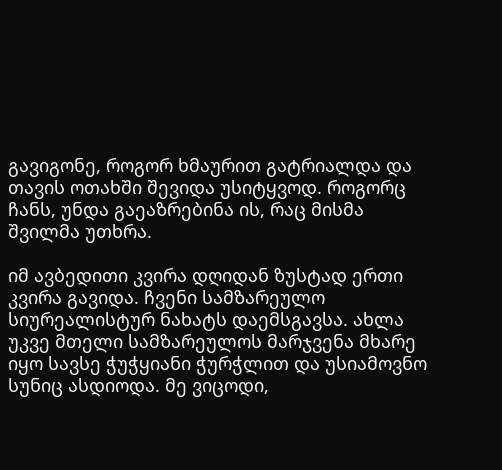გავიგონე, როგორ ხმაურით გატრიალდა და თავის ოთახში შევიდა უსიტყვოდ. როგორც ჩანს, უნდა გაეაზრებინა ის, რაც მისმა შვილმა უთხრა.

იმ ავბედითი კვირა დღიდან ზუსტად ერთი კვირა გავიდა. ჩვენი სამზარეულო სიურეალისტურ ნახატს დაემსგავსა. ახლა უკვე მთელი სამზარეულოს მარჯვენა მხარე იყო სავსე ჭუჭყიანი ჭურჭლით და უსიამოვნო სუნიც ასდიოდა. მე ვიცოდი,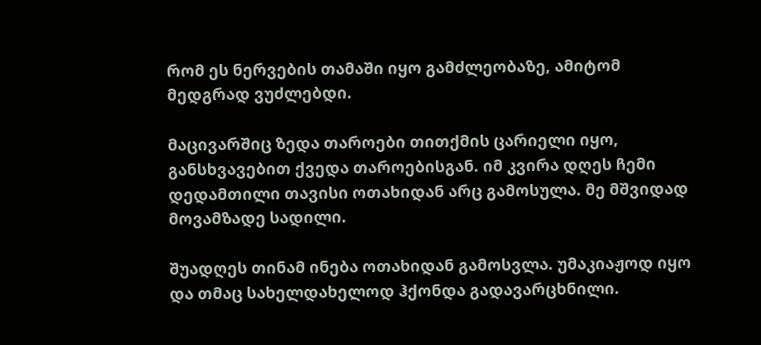რომ ეს ნერვების თამაში იყო გამძლეობაზე, ამიტომ მედგრად ვუძლებდი.

მაცივარშიც ზედა თაროები თითქმის ცარიელი იყო, განსხვავებით ქვედა თაროებისგან. იმ კვირა დღეს ჩემი დედამთილი თავისი ოთახიდან არც გამოსულა. მე მშვიდად მოვამზადე სადილი.

შუადღეს თინამ ინება ოთახიდან გამოსვლა. უმაკიაჟოდ იყო და თმაც სახელდახელოდ ჰქონდა გადავარცხნილი.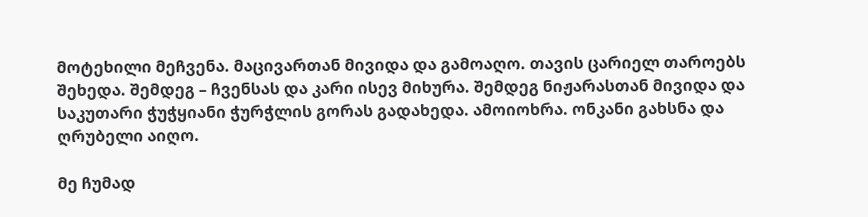მოტეხილი მეჩვენა. მაცივართან მივიდა და გამოაღო. თავის ცარიელ თაროებს შეხედა. შემდეგ – ჩვენსას და კარი ისევ მიხურა. შემდეგ ნიჟარასთან მივიდა და საკუთარი ჭუჭყიანი ჭურჭლის გორას გადახედა. ამოიოხრა. ონკანი გახსნა და ღრუბელი აიღო.

მე ჩუმად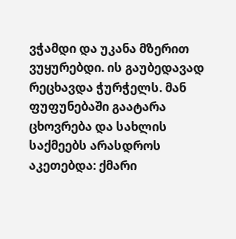ვჭამდი და უკანა მზერით ვუყურებდი. ის გაუბედავად რეცხავდა ჭურჭელს. მან ფუფუნებაში გაატარა ცხოვრება და სახლის საქმეებს არასდროს აკეთებდა: ქმარი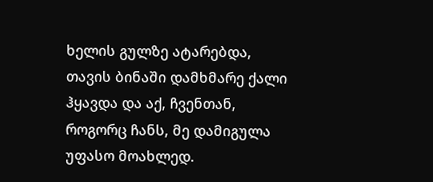ხელის გულზე ატარებდა, თავის ბინაში დამხმარე ქალი ჰყავდა და აქ, ჩვენთან, როგორც ჩანს, მე დამიგულა უფასო მოახლედ.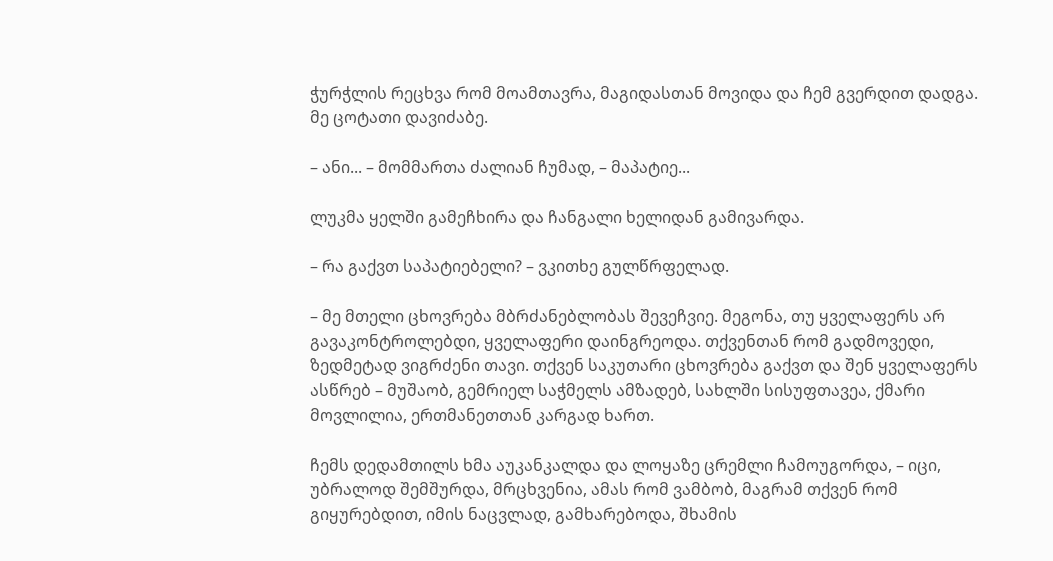ჭურჭლის რეცხვა რომ მოამთავრა, მაგიდასთან მოვიდა და ჩემ გვერდით დადგა. მე ცოტათი დავიძაბე.

– ანი... – მომმართა ძალიან ჩუმად, – მაპატიე...

ლუკმა ყელში გამეჩხირა და ჩანგალი ხელიდან გამივარდა.

– რა გაქვთ საპატიებელი? – ვკითხე გულწრფელად.

– მე მთელი ცხოვრება მბრძანებლობას შევეჩვიე. მეგონა, თუ ყველაფერს არ გავაკონტროლებდი, ყველაფერი დაინგრეოდა. თქვენთან რომ გადმოვედი, ზედმეტად ვიგრძენი თავი. თქვენ საკუთარი ცხოვრება გაქვთ და შენ ყველაფერს ასწრებ – მუშაობ, გემრიელ საჭმელს ამზადებ, სახლში სისუფთავეა, ქმარი მოვლილია, ერთმანეთთან კარგად ხართ.

ჩემს დედამთილს ხმა აუკანკალდა და ლოყაზე ცრემლი ჩამოუგორდა, – იცი, უბრალოდ შემშურდა, მრცხვენია, ამას რომ ვამბობ, მაგრამ თქვენ რომ გიყურებდით, იმის ნაცვლად, გამხარებოდა, შხამის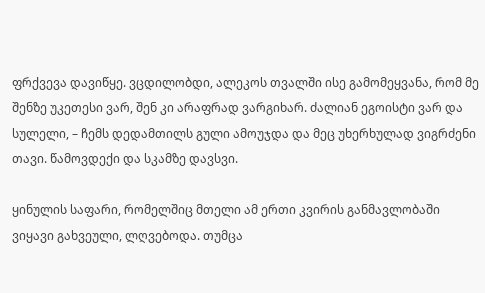ფრქვევა დავიწყე. ვცდილობდი, ალეკოს თვალში ისე გამომეყვანა, რომ მე შენზე უკეთესი ვარ, შენ კი არაფრად ვარგიხარ. ძალიან ეგოისტი ვარ და სულელი, – ჩემს დედამთილს გული ამოუჯდა და მეც უხერხულად ვიგრძენი თავი. წამოვდექი და სკამზე დავსვი.

ყინულის საფარი, რომელშიც მთელი ამ ერთი კვირის განმავლობაში ვიყავი გახვეული, ლღვებოდა. თუმცა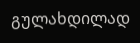გულახდილად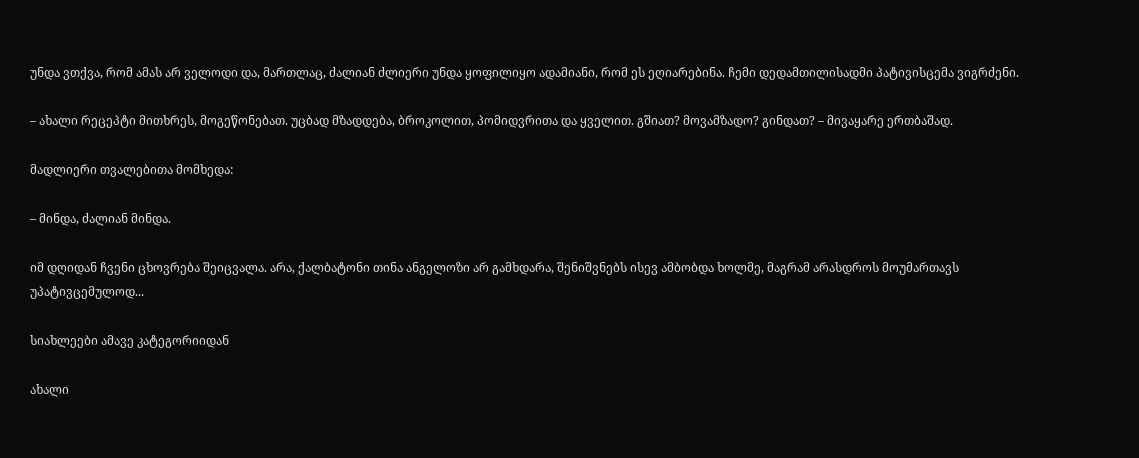უნდა ვთქვა, რომ ამას არ ველოდი და, მართლაც, ძალიან ძლიერი უნდა ყოფილიყო ადამიანი, რომ ეს ეღიარებინა. ჩემი დედამთილისადმი პატივისცემა ვიგრძენი.

– ახალი რეცეპტი მითხრეს, მოგეწონებათ. უცბად მზადდება, ბროკოლით, პომიდვრითა და ყველით. გშიათ? მოვამზადო? გინდათ? – მივაყარე ერთბაშად.

მადლიერი თვალებითა მომხედა:

– მინდა, ძალიან მინდა.

იმ დღიდან ჩვენი ცხოვრება შეიცვალა. არა, ქალბატონი თინა ანგელოზი არ გამხდარა, შენიშვნებს ისევ ამბობდა ხოლმე, მაგრამ არასდროს მოუმართავს უპატივცემულოდ...

სიახლეები ამავე კატეგორიიდან

ახალი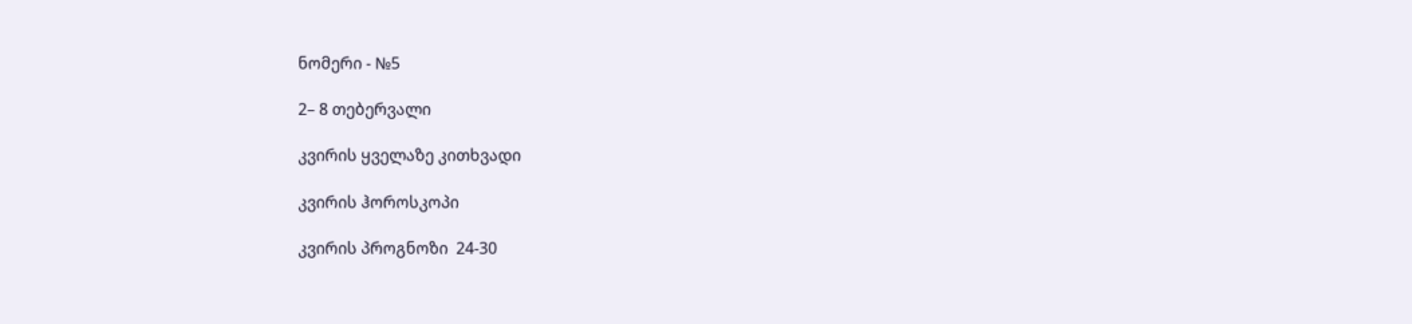ნომერი - №5

2– 8 თებერვალი

კვირის ყველაზე კითხვადი

კვირის ჰოროსკოპი

კვირის პროგნოზი  24-30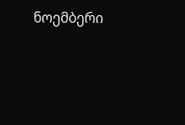ნოემბერი